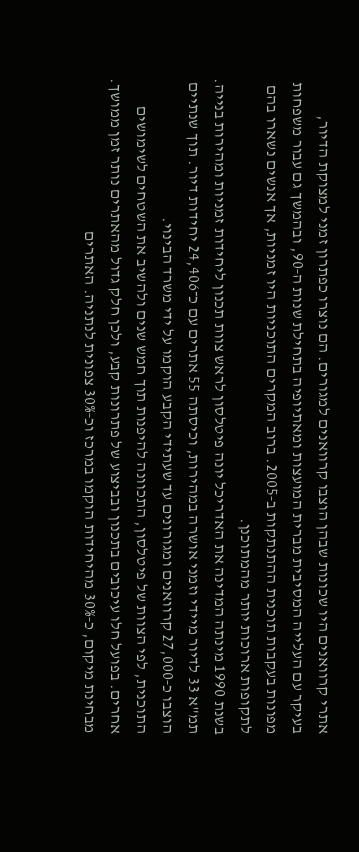אתרי קרוואנים היו שכונות שבהן הוצבו קרוואנים למגורים. הם נוצרו כפתרון זמני למצוקת הדיור, בעיקר עם העלייה המסיבית מברית המועצות ומאתיופיה בתחילת שנות ה‑90, ובהמשך גם עבור משפחות מפונות בעקבות תוכנית ההתנתקות ב‑2005. ברוב המקרים התוכניות היו זמניות, אך אנשים נשארו בהם לתקופות ארוכות יותר מהמתוכנן.
בשנת 1990 מינתה המדינה את האדריכל יונה פיטלסון לראש צוות תכנון ליחידות זמניות ומהירות בנייה. תמ"א 33 לדיור מיידי וזמני אושרה במהירות, וכיסתה 55 אתרים עם כ־24,406 יחידות דיור. תוך שנתיים הוצבו כ‑27,000 קרוואנים ומגורונים עד שעתידי הקבע הוקמו על ידי משרד הבינוי.
התוכנית, לפי הצוות של פיטלסון, התכוונה להיפנות תוך חמש שנים ולהשיב את השטחים לשימושים אחרים. בפועל חלו עיכובים בתכנון ובביצוע של פתרונות קבע, ולכן חלק גדול מהאתרים נותר זמן ממושך. מבחינת מיקום, כ‑30% מהיחידות הוקמו במרכז וכ‑30% צפונית לנתניה. האתרים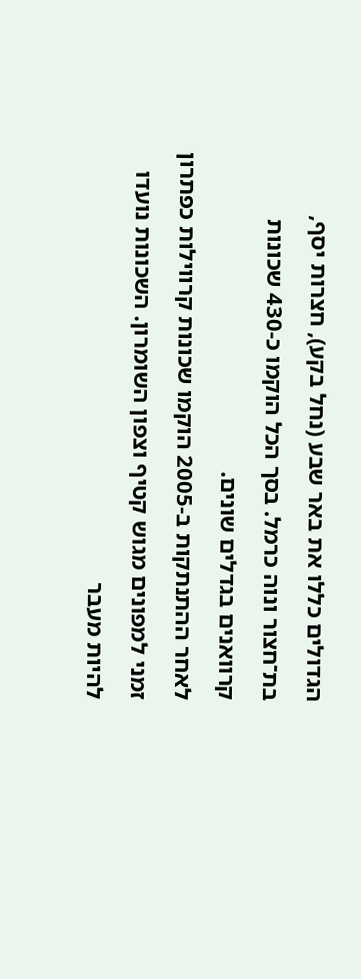הגדולים כללו את באר שבע (נחל בקע), חצרות יסף, בת־חצור ונוה כרמל. בסך הכל הוקמו כ‑430 שכונות קרוואנים בגדלים שונים.
לאחר ההתנתקות ב‑2005 הוקמו שכונות קרווילות כפתרון זמני למפונים מגוש קטיף וצפון השומרון. השכונות נועדו להיות מעבר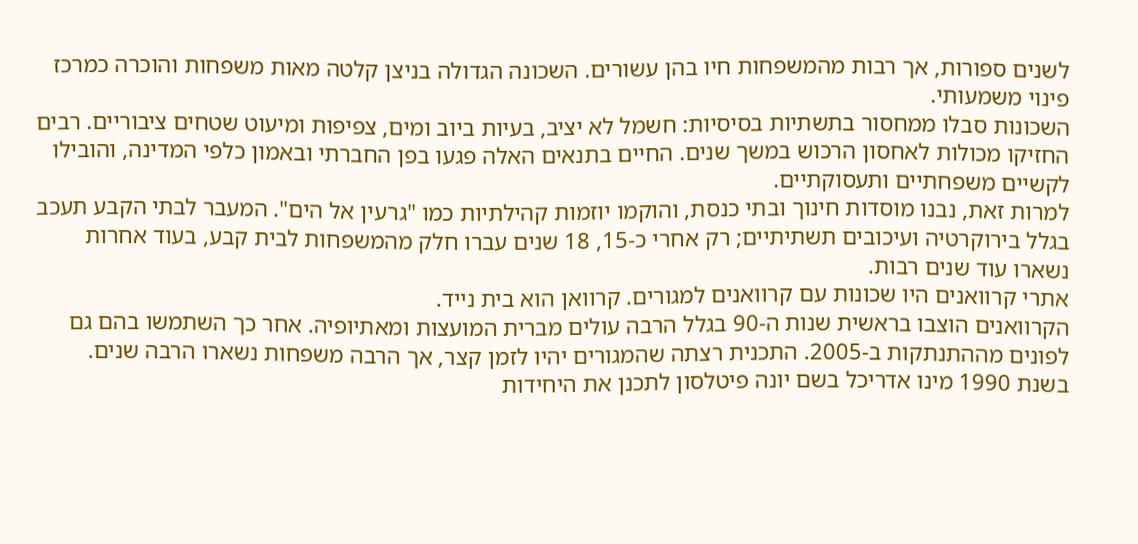לשנים ספורות, אך רבות מהמשפחות חיו בהן עשורים. השכונה הגדולה בניצן קלטה מאות משפחות והוכרה כמרכז פינוי משמעותי.
השכונות סבלו ממחסור בתשתיות בסיסיות: חשמל לא יציב, בעיות ביוב ומים, צפיפות ומיעוט שטחים ציבוריים. רבים החזיקו מכולות לאחסון הרכוש במשך שנים. החיים בתנאים האלה פגעו בפן החברתי ובאמון כלפי המדינה, והובילו לקשיים משפחתיים ותעסוקתיים.
למרות זאת, נבנו מוסדות חינוך ובתי כנסת, והוקמו יוזמות קהילתיות כמו "גרעין אל הים". המעבר לבתי הקבע תעכב בגלל בירוקרטיה ועיכובים תשתיתיים; רק אחרי כ‑15, 18 שנים עברו חלק מהמשפחות לבית קבע, בעוד אחרות נשארו עוד שנים רבות.
אתרי קרוואנים היו שכונות עם קרוואנים למגורים. קרוואן הוא בית נייד.
הקרוואנים הוצבו בראשית שנות ה‑90 בגלל הרבה עולים מברית המועצות ומאתיופיה. אחר כך השתמשו בהם גם לפונים מההתנתקות ב‑2005. התכנית רצתה שהמגורים יהיו לזמן קצר, אך הרבה משפחות נשארו הרבה שנים.
בשנת 1990 מינו אדריכל בשם יונה פיטלסון לתכנן את היחידות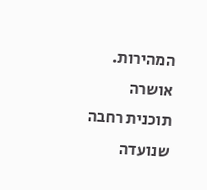המהירות. אושרה תוכנית רחבה שנועדה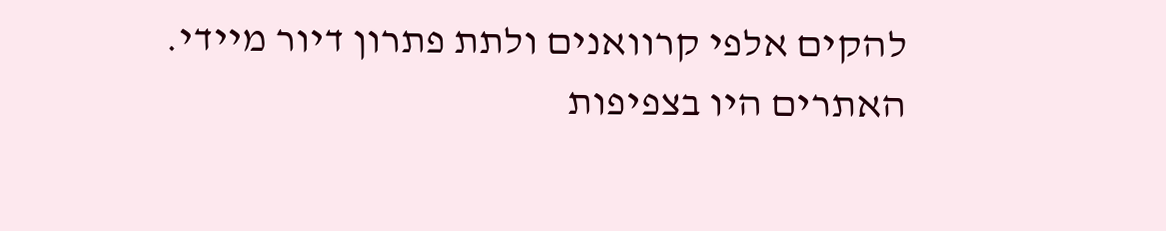להקים אלפי קרוואנים ולתת פתרון דיור מיידי.
האתרים היו בצפיפות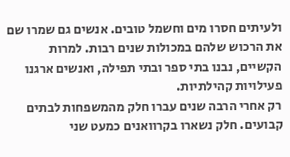ולעיתים חסרו מים וחשמל טובים. אנשים גם שמרו שם את הרכוש שלהם במכולות שנים רבות. למרות הקשיים, נבנו בתי ספר ובתי תפילה, ואנשים ארגנו פעילויות קהילתיות.
רק אחרי הרבה שנים עברו חלק מהמשפחות לבתים קבועים. חלק נשארו בקרוואנים כמעט שני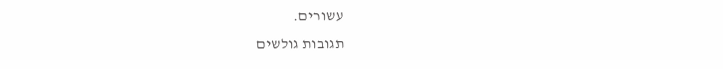עשורים.
תגובות גולשים